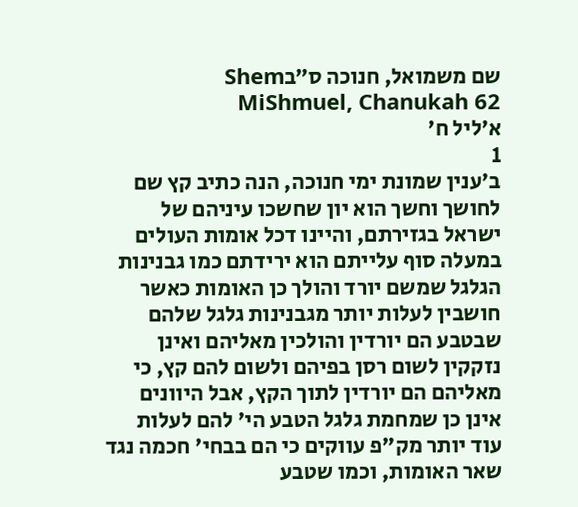שם משמואל, חנוכה ס״בShem MiShmuel, Chanukah 62
א׳ליל ח'
1
ב׳ענין שמונת ימי חנוכה, הנה כתיב קץ שם לחושך וחשך הוא יון שחשכו עיניהם של ישראל בגזירתם, והיינו דכל אומות העולים במעלה סוף עלייתם הוא ירידתם כמו גבנינות הגלגל שמשם יורד והולך כן האומות כאשר חושבין לעלות יותר מגבנינות גלגל שלהם שבטבע הם יורדין והולכין מאליהם ואינן נזקקין לשום רסן בפיהם ולשום להם קץ, כי מאליהם הם יורדין לתוך הקץ, אבל היוונים אינן כן שמחמת גלגל הטבע הי' להם לעלות עוד יותר מק"פ עווקים כי הם בבחי' חכמה נגד שאר האומות, וכמו שטבע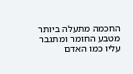החכמה מתעלה ביותר מטבע החומר ומתגבר עליו כמו האדם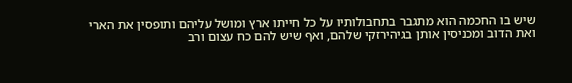שיש בו החכמה הוא מתגבר בתחבולותיו על כל חייתו ארץ ומושל עליהם ותופסין את הארי ואת הדוב ומכניסין אותן בגיהירזקי שלהם, ואף שיש להם כח עצום ורב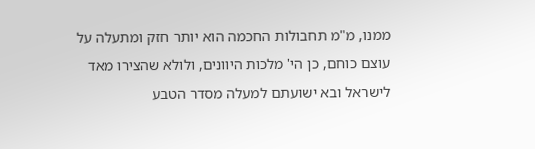ממנו, מ"מ תחבולות החכמה הוא יותר חזק ומתעלה על עוצם כוחם, כן הי' מלכות היוונים, ולולא שהצירו מאד לישראל ובא ישועתם למעלה מסדר הטבע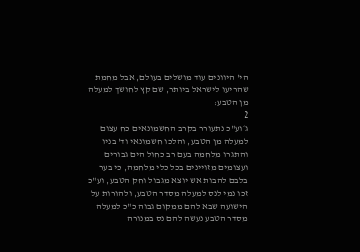הי' היוונים עוד מושלים בעולם, אבל מחמת שהריעו לישראל ביותר, שם קץ לחושך למעלה מן הטבע:
2
ג׳וע"כ נתעורר בקרב החשמונאים כח עצום למעלה מן הטבע, והלכו חשמונאי וד' בניו והתגרו מלחמה בעם רב כחול הים גבורים ועצומים מזויינים בכל כלי מלחמה, כי בער בלבם להבות אש יוצא מגבול וחק הטבע, וע"כ זכו נמי לנס למעלה מסדר הטבע, ולהורות על הישועה שבא להם ממקום גבוה כ"כ למעלה מסדר הטבע נעשה להם נס במנורה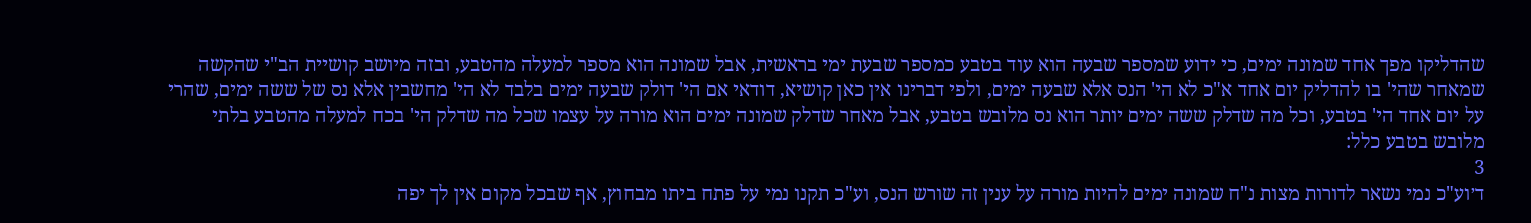שהדליקו מפך אחד שמונה ימים, כי ידוע שמספר שבעה הוא עוד בטבע כמספר שבעת ימי בראשית, אבל שמונה הוא מספר למעלה מהטבע, ובזה מיושב קושיית הב"י שהקשה שמאחר שהי' בו להדליק יום אחד א"כ לא הי' הנס אלא שבעה ימים, ולפי דברינו אין כאן קושיא, דודאי אם הי' דולק שבעה ימים בלבד לא הי' מחשבין אלא נס של ששה ימים, שהרי על יום אחד הי' בטבע, וכל מה שדלק ששה ימים יותר הוא נס מלובש בטבע, אבל מאחר שדלק שמונה ימים הוא מורה על עצמו שכל מה שדלק הי' בכח למעלה מהטבע בלתי מלובש בטבע כלל:
3
ד׳וע"כ נמי נשאר לדורות מצות נ"ח שמונה ימים להיות מורה על ענין זה שורש הנס, וע"כ תקנו נמי על פתח ביתו מבחוץ, אף שבכל מקום אין לך יפה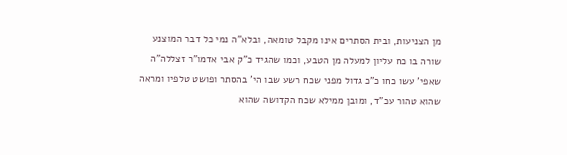מן הצניעות, ובית הסתרים אינו מקבל טומאה, ובלא"ה נמי כל דבר המוצנע שורה בו כח עליון למעלה מן הטבע, וכמו שהגיד כ"ק אבי אדמו"ר זצללה"ה שאפי' עשו כחו כ"כ גדול מפני שכח רשע שבו הי' בהסתר ופושט טלפיו ומראה שהוא טהור עכ"ד, ומובן ממילא שכח הקדושה שהוא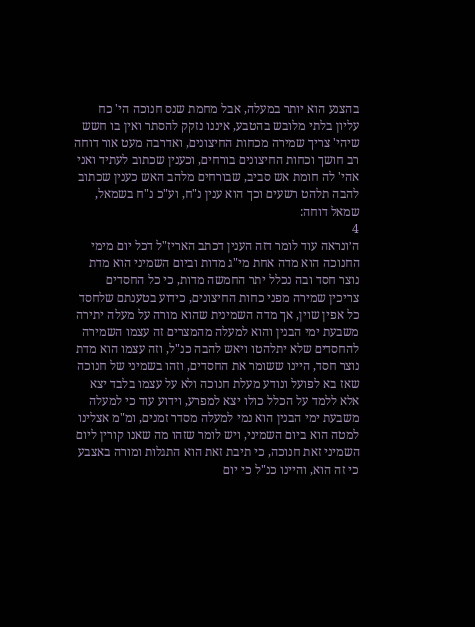בהצנע הוא יותר במעלה, אבל מחמת שנס חנוכה הי' כח עליון בלתי מלובש בהטבע, איננו נזקק להסתר ואין בו חשש שיהי' צריך שמירה מכחות החיצונים, ואדרבה מעט אור דוחה רב חושך וכחות החיצונים בורחים, וכענין שכתוב לעתיד ואני אהי' לה חומת אש סביב, שבורחים מלהב האש כענין שכתוב להבה תלהט רשעים וכך הוא ענין נ"ח, וע"כ נ"ח בשמאל, שמאל דוחה:
4
ה׳ונראה עוד לומר דזה הענין דכתב האריז"ל דכל יום מימי החנוכה הוא מדה אחת מי"ג מדות וביום השמיני הוא מדת נוצר חסד ובה נכלל יתר החמשה מדות, כי כל החסדים צריכין שמירה מפני כחות החיצונים, כידוע בטענתם שלחסד כל אפין שוין, אך מדה השמינית שהוא מורה על מעלה יתירה משבעת ימי הבנין והוא למעלה מהמצרים זה עצמו השמירה להחסדים שלא יתלהטו ויאש להבה כנ"ל, וזה עצמו הוא מדת נוצר חסד, היינו ששומר את החסדים, וזהו בשמיני של חנוכה שאז בא לפועל ונודע מעלת חנוכה ולא על עצמו בלבד יצא אלא ללמד על הכלל כולו יצא למפרע, וידוע עוד כי למעלה משבעת ימי הבנין הוא נמי למעלה מסדר זמנים, ומ"מ אצלינו למטה הוא ביום השמיני, ויש לומר שזהו מה שאנו קורין ליום השמיני זאת חנוכה, כי תיבת זאת הוא התגלות ומורה באצבע כי זה הוא, והיינו כנ"ל כי יום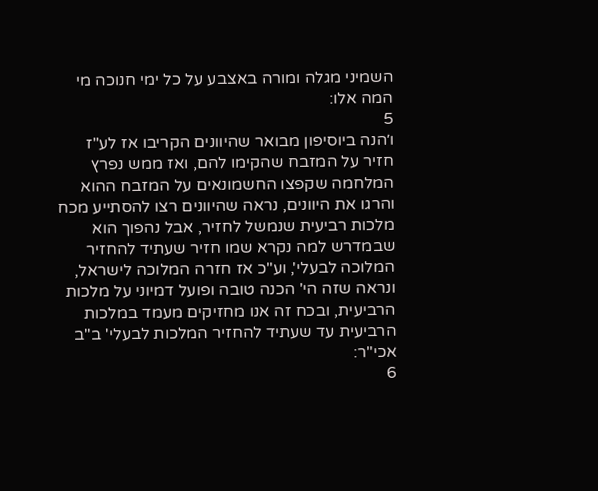השמיני מגלה ומורה באצבע על כל ימי חנוכה מי המה אלו:
5
ו׳הנה ביוסיפון מבואר שהיוונים הקריבו אז לע"ז חזיר על המזבח שהקימו להם, ואז ממש נפרץ המלחמה שקפצו החשמונאים על המזבח ההוא והרגו את היוונים, נראה שהיוונים רצו להסתייע מכח מלכות רביעית שנמשל לחזיר, אבל נהפוך הוא שבמדרש למה נקרא שמו חזיר שעתיד להחזיר המלוכה לבעלי', וע"כ אז חזרה המלוכה לישראל, ונראה שזה הי' הכנה טובה ופועל דמיוני על מלכות הרביעית, ובכח זה אנו מחזיקים מעמד במלכות הרביעית עד שעתיד להחזיר המלכות לבעלי' ב"ב אכי"ר:
6